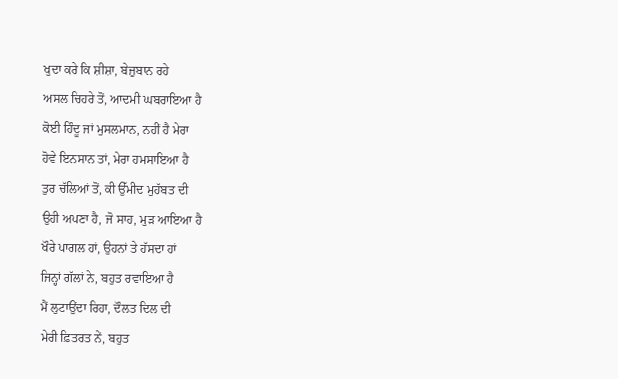ਖੁਦਾ ਕਰੇ ਕਿ ਸ਼ੀਸ਼ਾ, ਬੇਜ਼ੁਬਾਨ ਰਹੇ
ਅਸਲ ਚਿਹਰੇ ਤੋਂ, ਆਦਮੀ ਘਬਰਾਇਆ ਹੈ
ਕੋਈ ਹਿੰਦੂ ਜਾਂ ਮੁਸਲਮਾਨ, ਨਹੀਂ ਹੈ ਮੇਰਾ
ਹੋਵੇ ਇਨਸਾਨ ਤਾਂ, ਮੇਰਾ ਹਮਸਾਇਆ ਹੈ
ਤੁਰ ਚੱਲਿਆਂ ਤੋਂ, ਕੀ ਉੱਮੀਦ ਮੁਹੱਬਤ ਦੀ
ਉਹੀ ਅਪਣਾ ਹੈ, ਜੋ ਸਾਹ, ਮੁਡ਼ ਆਇਆ ਹੈ
ਖੌਰੇ ਪਾਗਲ ਹਾਂ, ਉਹਨਾਂ ਤੇ ਹੱਸਦਾ ਹਾਂ
ਜਿਨ੍ਹਾਂ ਗੱਲਾਂ ਨੇ, ਬਹੁਤ ਰਵਾਇਆ ਹੈ
ਮੈਂ ਲੁਟਾਉਂਦਾ ਰਿਹਾ, ਦੌਲਤ ਦਿਲ ਦੀ
ਮੇਰੀ ਫ਼ਿਤਰਤ ਨੇਂ, ਬਹੁਤ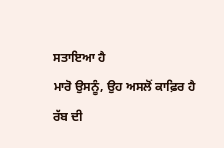ਸਤਾਇਆ ਹੈ
ਮਾਰੋ ਉਸਨੂੰ, ਉਹ ਅਸਲੋਂ ਕਾਫ਼ਿਰ ਹੈ
ਰੱਬ ਦੀ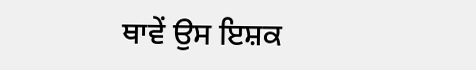ਥਾਵੇਂ ਉਸ ਇਸ਼ਕ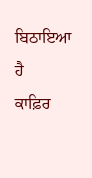ਬਿਠਾਇਆ ਹੈ
ਕਾਫ਼ਿਰ